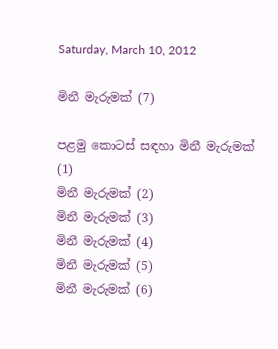Saturday, March 10, 2012

මිනී මැරුමක් (7)

පළමු කොටස් සඳහා මිනී මැරුමක් (1)
මිනී මැරුමක් (2)
මිනී මැරුමක් (3)
මිනී මැරුමක් (4)
මිනී මැරුමක් (5)
මිනී මැරුමක් (6)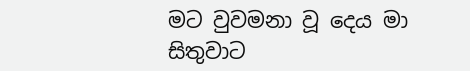මට වුවමනා වූ දෙය මා සිතුවාට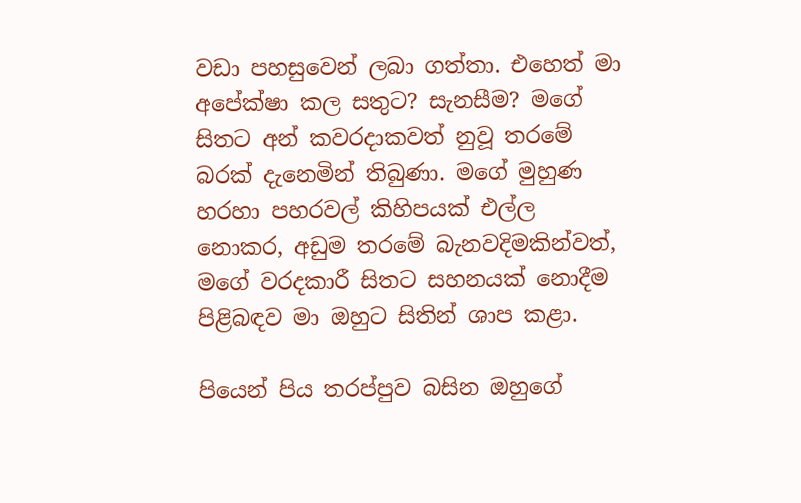වඩා පහසුවෙන් ලබා ගත්තා. එහෙත් මා අපේක්ෂා කල සතුට? සැනසීම? මගේ සිතට අන් කවරදාකවත් නුවූ තරමේ බරක් දැනෙමින් තිබුණා. මගේ මුහුණ හරහා පහරවල් කිහිපයක් එල්ල නොකර, අඩුම තරමේ බැනවදිමකින්වත්, මගේ වරදකාරී සිතට සහනයක් නොදීම පිළිබඳව මා ඔහුට සිතින් ශාප කළා.

පියෙන් පිය තරප්පුව බසින ඔහුගේ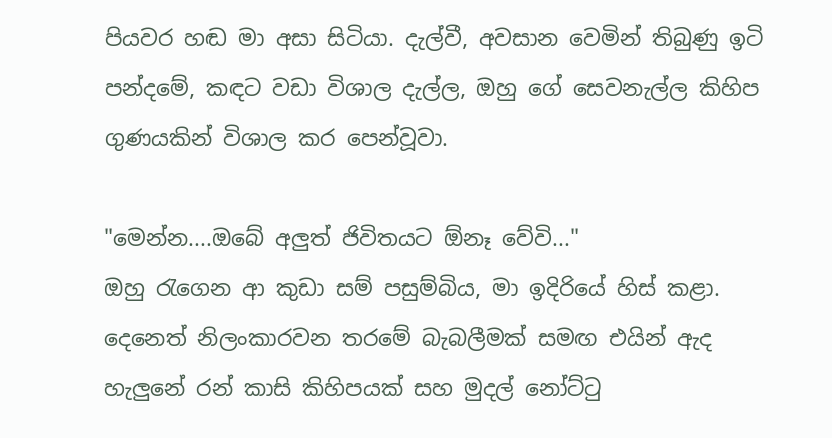පියවර හඬ මා අසා සිටියා. දැල්වී, අවසාන වෙමින් තිබුණු ඉටි පන්දමේ, කඳට වඩා විශාල දැල්ල, ඔහු ගේ සෙවනැල්ල කිහිප ගුණයකින් විශාල කර පෙන්වූවා.

"මෙන්න....ඔබේ අලුත් ජිවිතයට ඕනෑ වේවි..."
ඔහු රැගෙන ආ කුඩා සම් පසුම්බිය, මා ඉදිරියේ හිස් කළා. දෙනෙත් නිලංකාරවන තරමේ බැබලීමක් සමඟ එයින් ඇද හැලුනේ රන් කාසි කිහිපයක් සහ මුදල් නෝට්ටු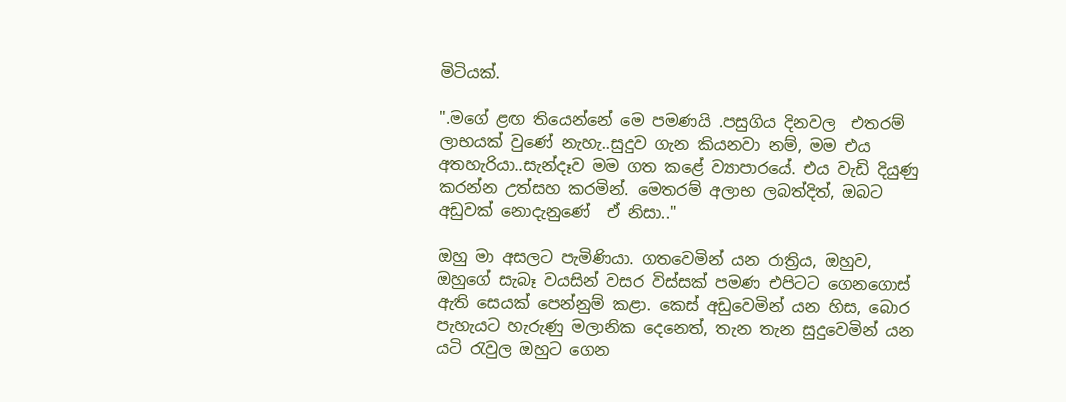මිටියක්.

".මගේ ළඟ තියෙන්නේ මෙ පමණයි .පසුගිය දිනවල  එතරම් ලාභයක් වුණේ නැහැ..සුදුව ගැන කියනවා නම්, මම එය අතහැරියා..සැන්දෑව මම ගත කළේ ව්‍යාපාරයේ. එය වැඩි දියුණු කරන්න උත්සහ කරමින්. මෙතරම් අලාභ ලබත්දිත්, ඔබට අඩුවක් නොදැනුණේ  ඒ නිසා.."

ඔහු මා අසලට පැමිණියා. ගතවෙමින් යන රාත්‍රිය, ඔහුව, ඔහුගේ සැබෑ වයසින් වසර විස්සක් පමණ එපිටට ගෙනගොස් ඇති සෙයක් පෙන්නුම් කළා. කෙස් අඩුවෙමින් යන හිස, බොර පැහැයට හැරුණු මලානික දෙනෙත්, තැන තැන සුදුවෙමින් යන යටි රැවුල ඔහුට ගෙන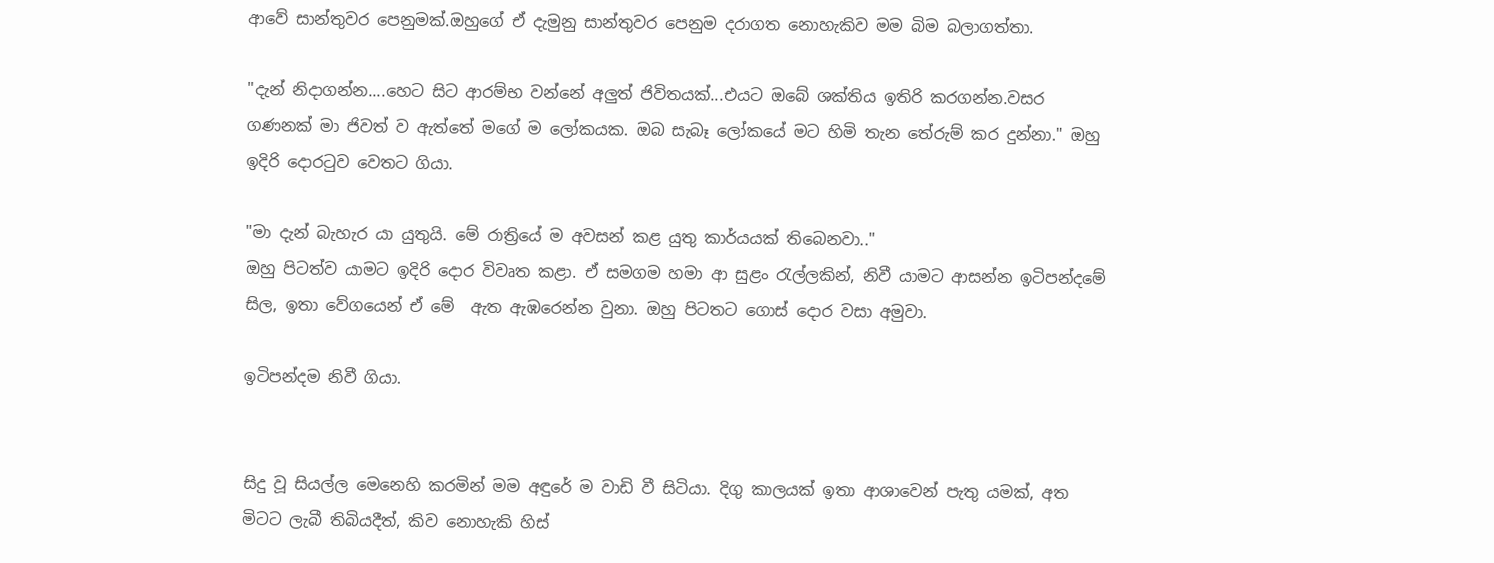ආවේ සාන්තුවර පෙනුමක්.ඔහුගේ ඒ දැමුනු සාන්තුවර පෙනුම දරාගත නොහැකිව මම බිම බලාගත්තා.

"දැන් නිදාගන්න....හෙට සිට ආරම්භ වන්නේ අලුත් ජිවිතයක්...එයට ඔබේ ශක්තිය ඉතිරි කරගන්න.වසර ගණනක් මා ජිවත් ව ඇත්තේ මගේ ම ලෝකයක. ඔබ සැබෑ ලෝකයේ මට හිමි තැන තේරුම් කර දුන්නා." ඔහු ඉදිරි දොරටුව වෙතට ගියා.

"මා දැන් බැහැර යා යුතුයි. මේ රාත්‍රියේ ම අවසන් කළ යුතු කාර්යයක් තිබෙනවා.."
ඔහු පිටත්ව යාමට ඉදිරි දොර විවෘත කළා. ඒ සමගම හමා ආ සුළං රැල්ලකින්, නිවී යාමට ආසන්න ඉටිපන්දමේ සිල, ඉතා වේගයෙන් ඒ මේ  ඇත ඇඹරෙන්න වුනා. ඔහු පිටතට ගොස් දොර වසා අමුවා.

ඉටිපන්දම නිවී ගියා.


සිදු වූ සියල්ල මෙනෙහි කරමින් මම අඳුරේ ම වාඩි වී සිටියා. දිගු කාලයක් ඉතා ආශාවෙන් පැතු යමක්, අත මිටට ලැබී තිබියදීත්, කිව නොහැකි හිස්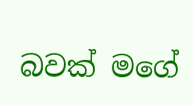බවක් මගේ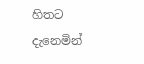හිතට දැනෙමින්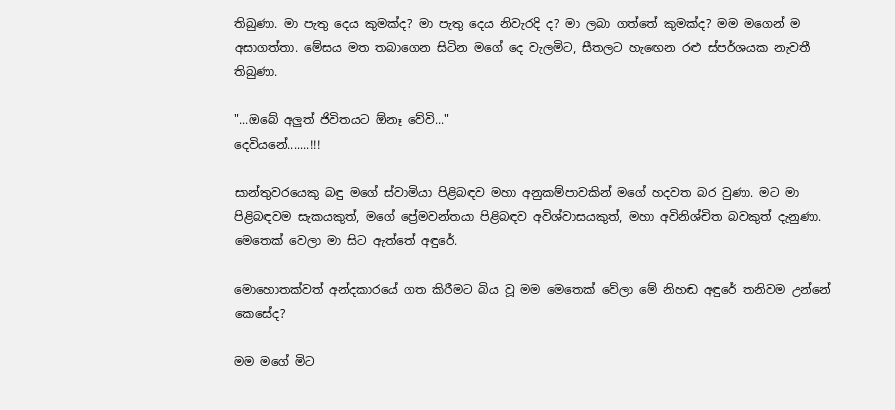තිබුණා. මා පැතු දෙය කුමක්ද? මා පැතු දෙය නිවැරදි ද? මා ලබා ගත්තේ කුමක්ද? මම මගෙන් ම අසාගත්තා. මේසය මත තබාගෙන සිටින මගේ දෙ වැලමිට, සීතලට හැඟෙන රළු ස්පර්ශයක නැවතී තිබුණා.

"...ඔබේ අලුත් ජිවිතයට ඕනෑ වේවි..."
දෙවියනේ.......!!!

සාන්තුවරයෙකු බඳු මගේ ස්වාමියා පිළිබඳව මහා අනුකම්පාවකින් මගේ හදවත බ‍ර වුණා. මට මා පිළිබඳවම සැකයකුත්, මගේ ප්‍රේමවන්තයා පිළිබඳව අවිශ්වාසයකුත්, මහා අවිනිශ්චිත බවකුත් දැනුණා.
මෙතෙක් වෙලා මා සිට ඇත්තේ අඳුරේ.

මොහොතක්වත් අන්දකාරයේ ගත කිරීමට බිය වූ මම මෙතෙක් වේලා මේ නිහඬ අඳුරේ තනිවම උන්නේ කෙසේද?

මම මගේ මිට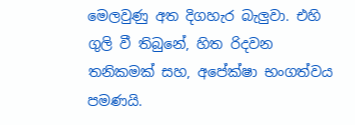මෙලවුණු අත දිගහැර බැලුවා. එහි ගුලි වී තිබුනේ, හිත රිදවන තනිකමක් සහ, අපේක්ෂා භංගත්වය පමණයි.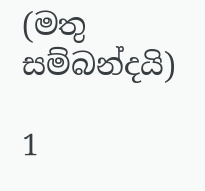(මතු සම්බන්දයි)

1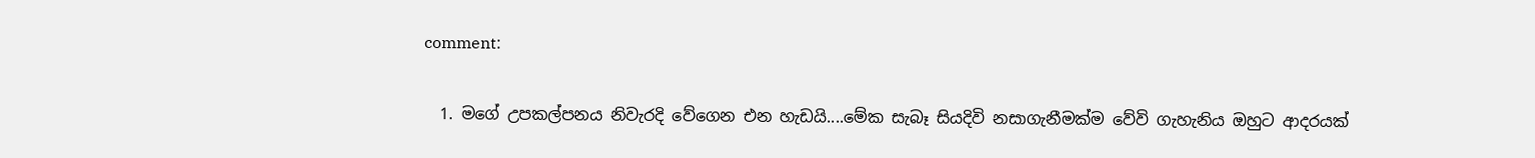comment:

  1. මගේ උපකල්පනය නිවැරදි වේගෙන එන හැඩයි....මේක සැබෑ සියදිවි නසාගැනීමක්ම වේවි ගැහැනිය ඔහුට ආදරයක්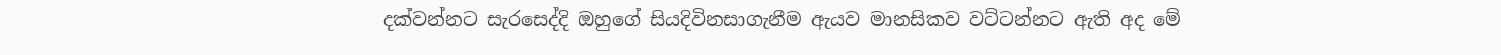දක්වන්නට සැරසෙද්දි ඔහුගේ සියදිවිනසාගැනීම ඇයව මානසිකව වට්ටන්නට ඇති අද මේ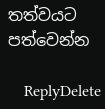තත්වයට පත්වෙන්න

    ReplyDelete